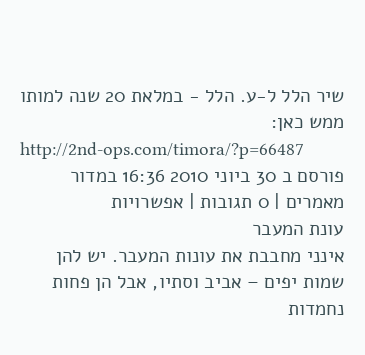שיר הלל ל-ע. הלל - במלאת 20 שנה למותו
ממש כאן:
http://2nd-ops.com/timora/?p=66487
פורסם ב 30 ביוני 2010 16:36 במדור מאמרים | 0 תגובות | אפשרויות
עונת המעבר
אינני מחבבת את עונות המעבר. יש להן שמות יפים – אביב וסתיו, אבל הן פחות נחמדות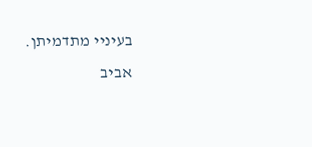בעיניי מתדמיתן. אביב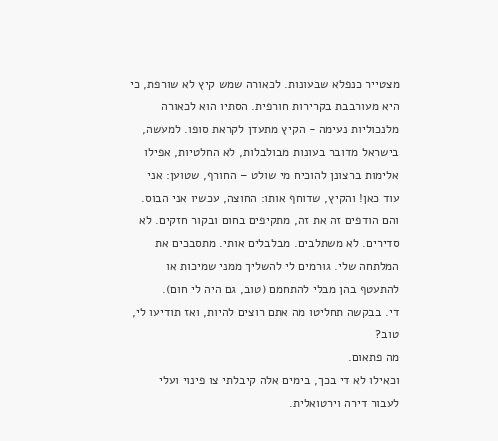מצטייר כנפלא שבעונות. לכאורה שמש קיץ לא שורפת, כי היא מעורבבת בקרירות חורפית. הסתיו הוא לכאורה מלנכוליות נעימה - הקיץ מתעדן לקראת סופו. למעשה, בישראל מדובר בעונות מבולבלות, לא החלטיות, אפילו אלימות ברצונן להוכיח מי שולט – החורף, שטוען: אני עוד כאן! והקיץ, שדוחף אותו: החוצה, עכשיו אני הבוס. והם הודפים זה את זה, מתקיפים בחום ובקור חזקים. לא סדירים. לא משתלבים. מבלבלים אותי. מתסבכים את המלתחה שלי. גורמים לי להשליך ממני שמיכות או להתעטף בהן מבלי להתחמם (טוב, גם היה לי חום).
די. בבקשה תחליטו מה אתם רוצים להיות, ואז תודיעו לי, טוב?
מה פתאום.
וכאילו לא די בכך, בימים אלה קיבלתי צו פינוי ועלי לעבור דירה וירטואלית.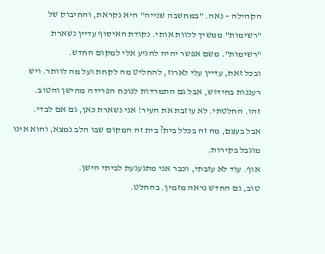הקהילה – נאה. "במחשבה שנייה" היא נקראת, והחיבוק של "רשימות" ממשיך ללוות אותי. נקודת האיסוף עדיין נשארת "רשימות". משם אפשר יהיה להגיע אלי למקום החדש.
ובכל זאת, עדיין עלי לארוז, להחליט מה לקחת ועל מה לוותר. ויש רעננות בחידוש, אבל גם התמרדות לנוכח הפרידה מהישן והטוב.
זהו. החלטתי. לא עוזבת את העיר! אני נשארת כאן, גם אם לבדי.
אבל בעצם, מה זה בכלל בית? בית זה המקום שבו הלב נמצא, והוא אינו מוגבל בקירות.
אוף. עוד לא עזבתי, וכבר אני מתגעגעת לביתי הישן.
טוב, גם החדש נראה מזמין. בהחלט.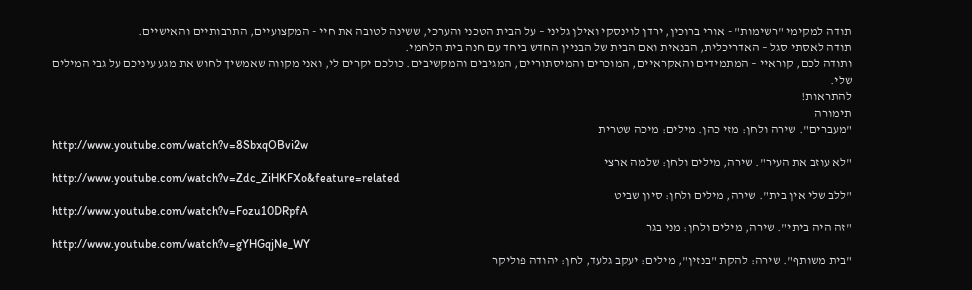תודה למקימי "רשימות" - אורי ברוכין, ירדן לוינסקי ואילן גליני – על הבית הטכני והערכי, ששינה לטובה את חיי - המקצועיים, התרבותיים והאישיים.
תודה לאסתי סגל – האדריכלית, הבנאית ואם הבית של הבניין החדש ביחד עם חנה בית הלחמי.
ותודה לכם, קוראיי – המתמידים והאקראיים, המוכרים והמיסתוריים, המגיבים והמקשיבים. כולכם יקרים לי, ואני מקווה שאמשיך לחוש את מגע עיניכם על גבי המילים שלי.
להתראות!
תימורה
"מעברים". שירה ולחן: מזי כהן. מילים: מיכה שטרית
http://www.youtube.com/watch?v=8SbxqOBvi2w
"לא עוזב את העיר". שירה, מילים ולחן: שלמה ארצי
http://www.youtube.com/watch?v=Zdc_ZiHKFXo&feature=related
"ללב שלי אין בית". שירה, מילים ולחן: סיון שביט
http://www.youtube.com/watch?v=Fozu10DRpfA
"זה היה ביתי". שירה, מילים ולחן: מני בגר
http://www.youtube.com/watch?v=gYHGqjNe_WY
"בית משותף". שירה: להקת "בנזין", מילים: יעקב גלעד, לחן: יהודה פוליקר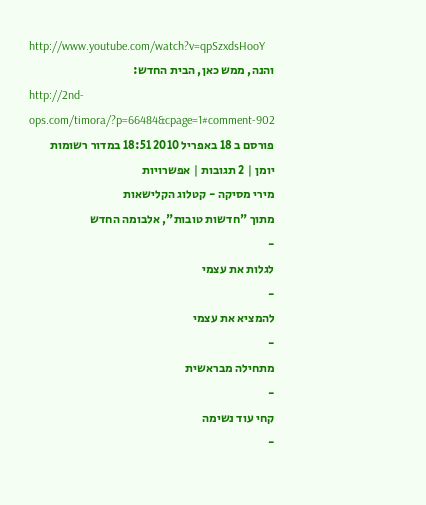http://www.youtube.com/watch?v=qpSzxdsHooY
והנה, ממש כאן, הבית החדש:
http://2nd-ops.com/timora/?p=66484&cpage=1#comment-902
פורסם ב 18 באפריל 2010 18:51 במדור רשומות יומן | 2 תגובות | אפשרויות
מירי מסיקה - קטלוג הקלישאות
מתוך "חדשות טובות", אלבומה החדש
-
לגלות את עצמי
-
להמציא את עצמי
-
מתחילה מבראשית
-
קחי עוד נשימה
-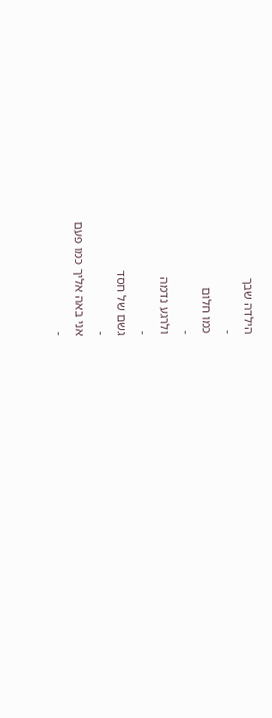הילדה שבך
-
כמו חלום
-
ולרגע נדמה
-
גשם של חסד
-
אני באה אליך כמו פעם
-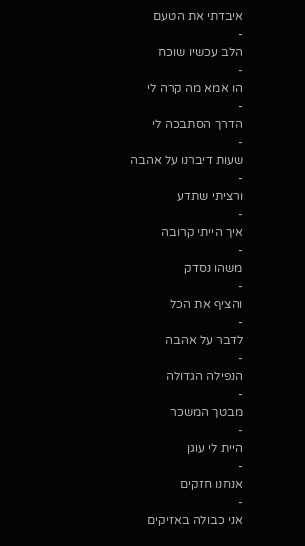איבדתי את הטעם
-
הלב עכשיו שוכח
-
הו אמא מה קרה לי
-
הדרך הסתבכה לי
-
שעות דיברנו על אהבה
-
ורציתי שתדע
-
איך הייתי קרובה
-
משהו נסדק
-
והציף את הכל
-
לדבר על אהבה
-
הנפילה הגדולה
-
מבטך המשכר
-
היית לי עוגן
-
אנחנו חזקים
-
אני כבולה באזיקים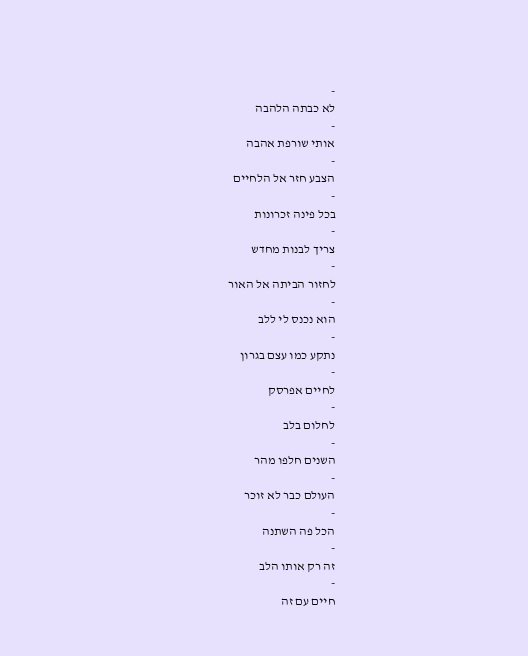-
לא כבתה הלהבה
-
אותי שורפת אהבה
-
הצבע חזר אל הלחיים
-
בכל פינה זכרונות
-
צריך לבנות מחדש
-
לחזור הביתה אל האור
-
הוא נכנס לי ללב
-
נתקע כמו עצם בגרון
-
לחיים אפרסק
-
לחלום בלב
-
השנים חלפו מהר
-
העולם כבר לא זוכר
-
הכל פה השתנה
-
זה רק אותו הלב
-
חיים עם זה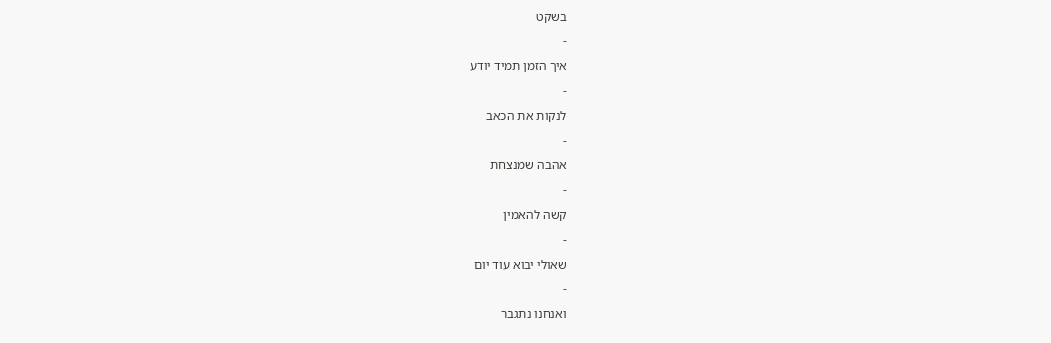בשקט
-
איך הזמן תמיד יודע
-
לנקות את הכאב
-
אהבה שמנצחת
-
קשה להאמין
-
שאולי יבוא עוד יום
-
ואנחנו נתגבר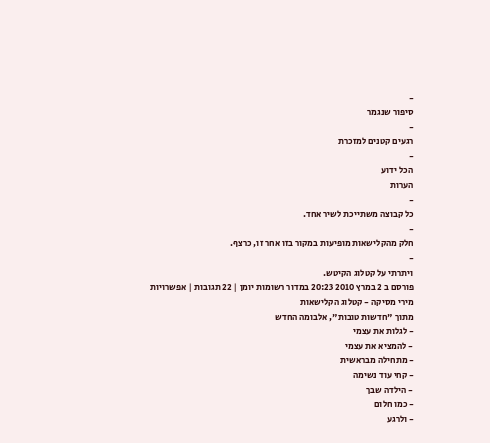-
סיפור שנגמר
-
רגעים קטנים למזכרת
-
הכל ידוע
הערות
-
כל קבוצה משתייכת לשיר אחד.
-
חלק מהקלישאות מופיעות במקור בזו אחר זו, כרצף.
-
ויתרתי על קטלוג הקיטש.
פורסם ב 2 במרץ 2010 20:23 במדור רשומות יומן | 22 תגובות | אפשרויות
מירי מסיקה - קטלוג הקלישאות
מתוך "חדשות טובות", אלבומה החדש
- לגלות את עצמי
- להמציא את עצמי
- מתחילה מבראשית
- קחי עוד נשימה
- הילדה שבך
- כמו חלום
- ולרגע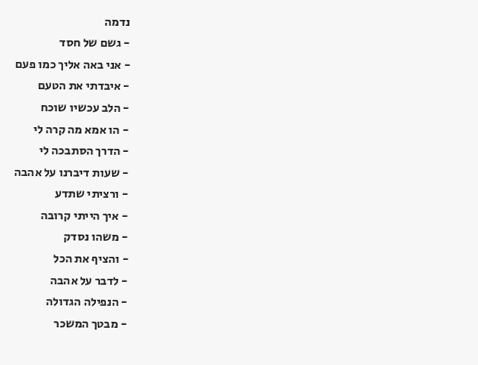נדמה
- גשם של חסד
- אני באה אליך כמו פעם
- איבדתי את הטעם
- הלב עכשיו שוכח
- הו אמא מה קרה לי
- הדרך הסתבכה לי
- שעות דיברנו על אהבה
- ורציתי שתדע
- איך הייתי קרובה
- משהו נסדק
- והציף את הכל
- לדבר על אהבה
- הנפילה הגדולה
- מבטך המשכר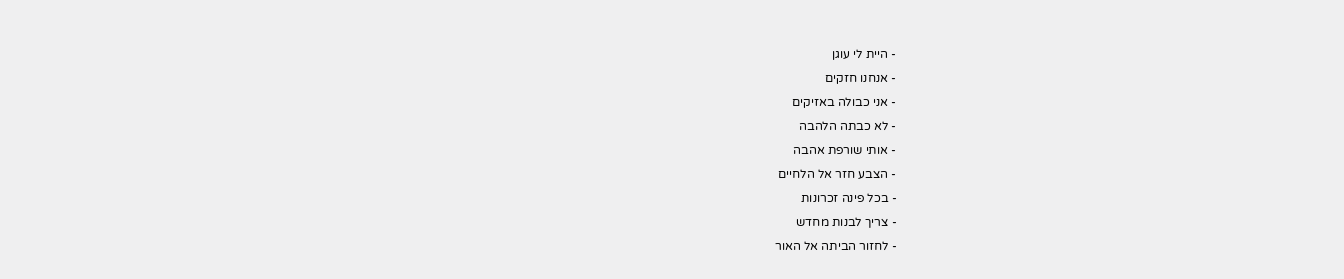- היית לי עוגן
- אנחנו חזקים
- אני כבולה באזיקים
- לא כבתה הלהבה
- אותי שורפת אהבה
- הצבע חזר אל הלחיים
- בכל פינה זכרונות
- צריך לבנות מחדש
- לחזור הביתה אל האור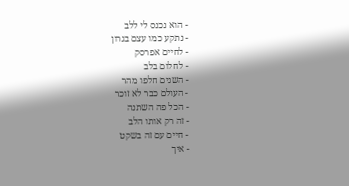- הוא נכנס לי ללב
- נתקע כמו עצם בגרון
- לחיים אפרסק
- לחלום בלב
- השנים חלפו מהר
- העולם כבר לא זוכר
- הכל פה השתנה
- זה רק אותו הלב
- חיים עם זה בשקט
- איך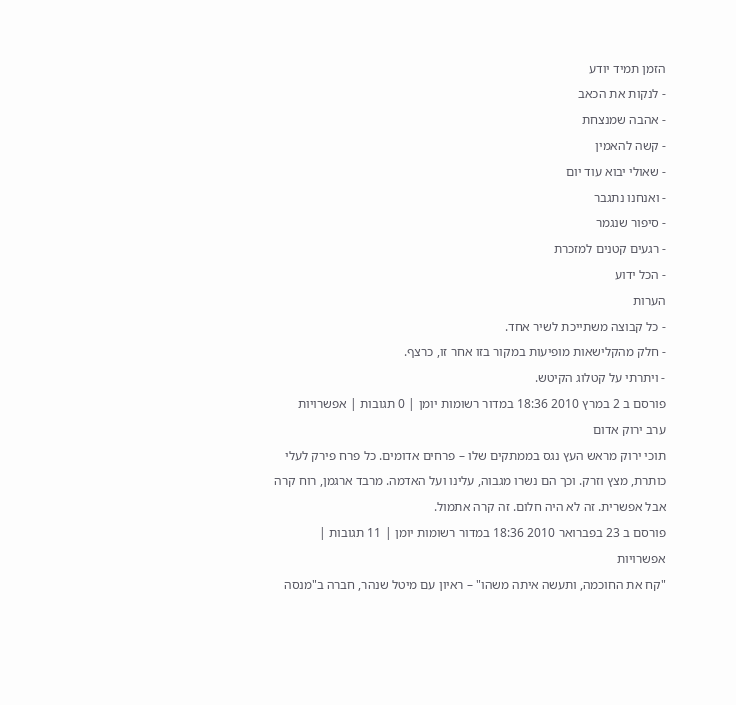הזמן תמיד יודע
- לנקות את הכאב
- אהבה שמנצחת
- קשה להאמין
- שאולי יבוא עוד יום
- ואנחנו נתגבר
- סיפור שנגמר
- רגעים קטנים למזכרת
- הכל ידוע
הערות
- כל קבוצה משתייכת לשיר אחד.
- חלק מהקלישאות מופיעות במקור בזו אחר זו, כרצף.
- ויתרתי על קטלוג הקיטש.
פורסם ב 2 במרץ 2010 18:36 במדור רשומות יומן | 0 תגובות | אפשרויות
ערב ירוק אדום
תוכי ירוק מראש העץ נגס בממתקים שלו – פרחים אדומים. כל פרח פירק לעלי כותרת, מצץ וזרק. וכך הם נשרו מגבוה, עלינו ועל האדמה. מרבד ארגמן, רוח קרה אבל אפשרית. זה לא היה חלום. זה קרה אתמול.
פורסם ב 23 בפברואר 2010 18:36 במדור רשומות יומן | 11 תגובות | אפשרויות
"קח את החוכמה, ותעשה איתה משהו" – ראיון עם מיטל שנהר, חברה ב"מנסה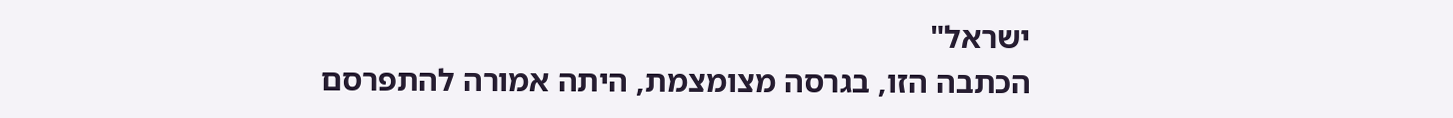ישראל"
הכתבה הזו, בגרסה מצומצמת, היתה אמורה להתפרסם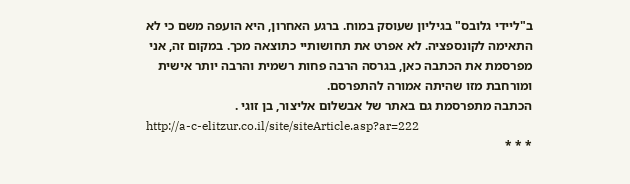ב"ליידי גלובס" בגיליון שעוסק במוח. ברגע האחרון, היא הועפה משם כי לא התאימה לקונספציה. לא אפרט את תחושותיי כתוצאה מכך. במקום זה, אני מפרסמת את הכתבה כאן, בגרסה הרבה פחות רשמית והרבה יותר אישית ומורחבת מזו שהיתה אמורה להתפרסם.
הכתבה מתפרסמת גם באתר של אבשלום אליצור, בן זוגי .
http://a-c-elitzur.co.il/site/siteArticle.asp?ar=222
* * *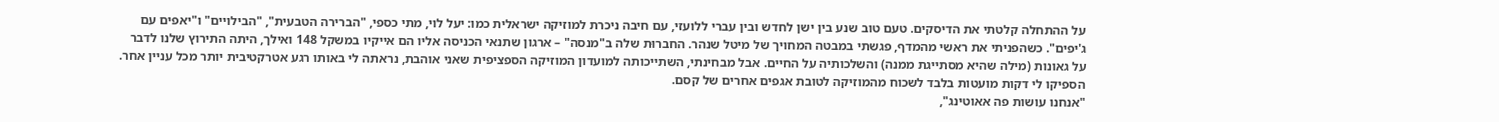על ההתחלה קלטתי את הדיסקים. טעם טוב שנע בין ישן לחדש ובין עברי ללועזי, עם חיבה ניכרת למוזיקה ישראלית כמו: יעל לוי, מתי כספי, "הברירה הטבעית", "הבילויים" ו"יאפים עם ג'יפים". כשהפניתי את ראשי מהמדף, פגשתי במבטה המחויך של מיטל שנהר. החברוּת שלה ב"מנסה" – ארגון שתנאי הכניסה אליו הם אייקיו במשקל 148 ואילך, היתה התירוץ שלנו לדבר על גאונות (מילה שהיא מסתייגת ממנה) והשלכותיה על החיים. אבל מבחינתי, השתייכותה למועדון המוזיקה הספציפית שאני אוהבת, נראתה לי באותו רגע אטרקטיבית יותר מכל עניין אחר. הספיקו לי דקות מועטות בלבד לשכוח מהמוזיקה לטובת אגפים אחרים של קסם.
"אנחנו עושות פה אאוטינג",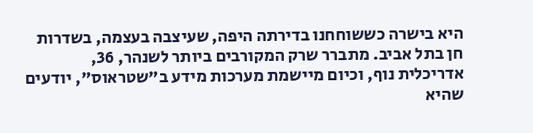היא בישרה כששוחחנו בדירתה היפה, שעיצבה בעצמה, בשדרות חן בתל אביב. מתברר שרק המקורבים ביותר לשנהר, 36, אדריכלית נוף, וכיום מיישמת מערכות מידע ב"שטראוס", יודעים שהיא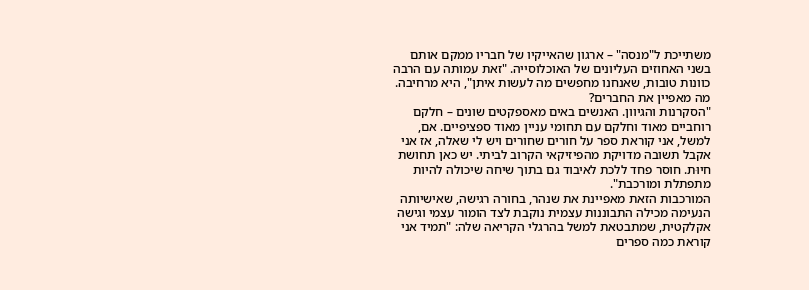משתייכת ל"מנסה" – ארגון שהאייקיו של חבריו ממקם אותם בשני האחוזים העליונים של האוכלוסייה. "זאת עמותה עם הרבה כוונות טובות, שאנחנו מחפשים מה לעשות איתן", היא מרחיבה.
מה מאפיין את החברים?
"הסקרנות והגיוון. האנשים באים מאספקטים שונים – חלקם רוחביים מאוד וחלקם עם תחומי עניין מאוד ספציפיים. אם, למשל, אני קוראת ספר על חורים שחורים ויש לי שאלה, אז אני אקבל תשובה מדויקת מהפיזיקאי הקרוב לביתי. יש כאן תחושת חיוּת. חוסר פחד ללכת לאיבוד גם בתוך שיחה שיכולה להיות מתפתלת ומורכבת".
המורכבות הזאת מאפיינת את שנהר, בחורה רגישה, שאישיותה הנעימה מכילה התבוננות עצמית נוקבת לצד הומור עצמי וגישה אקלקטית, שמתבטאת למשל בהרגלי הקריאה שלה: "תמיד אני קוראת כמה ספרים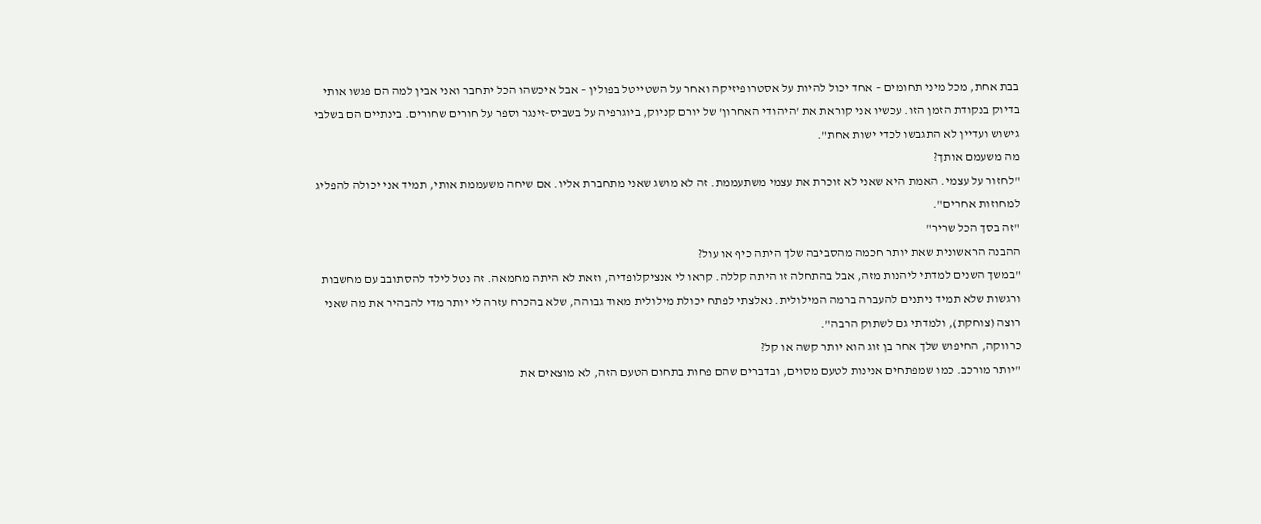בבת אחת, מכל מיני תחומים – אחד יכול להיות על אסטרופיזיקה ואחר על השטייטל בפולין – אבל איכשהו הכל יתחבר ואני אבין למה הם פגשו אותי בדיוק בנקודת הזמן הזו. עכשיו אני קוראת את 'היהודי האחרון' של יורם קניוק, ביוגרפיה על בשביס-זינגר וספר על חורים שחורים. בינתיים הם בשלבי גישוש ועדיין לא התגבשו לכדי ישות אחת".
מה משעמם אותך?
"לחזור על עצמי. האמת היא שאני לא זוכרת את עצמי משתעממת. זה לא מושג שאני מתחברת אליו. אם שיחה משעממת אותי, תמיד אני יכולה להפליג למחוזות אחרים".
"זה בסך הכל שריר"
ההבנה הראשונית שאת יותר חכמה מהסביבה שלך היתה כיף או עול?
"במשך השנים למדתי ליהנות מזה, אבל בהתחלה זו היתה קללה. קראו לי אנציקלופדיה, וזאת לא היתה מחמאה. זה נטל לילד להסתובב עם מחשבות ורגשות שלא תמיד ניתנים להעברה ברמה המילולית. נאלצתי לפתח יכולת מילולית מאוד גבוהה, שלא בהכרח עזרה לי יותר מדי להבהיר את מה שאני רוצה (צוחקת), ולמדתי גם לשתוק הרבה".
כרווקה, החיפוש שלך אחר בן זוג הוא יותר קשה או קל?
"יותר מורכב. כמו שמפתחים אנינות לטעם מסוים, ובדברים שהם פחות בתחום הטעם הזה, לא מוצאים את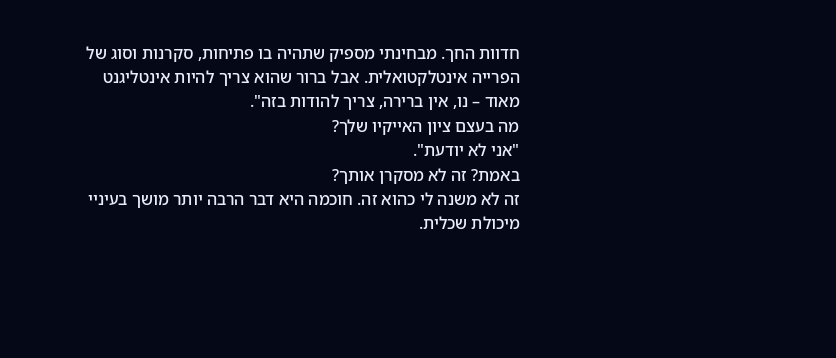חדוות החך. מבחינתי מספיק שתהיה בו פתיחות, סקרנות וסוג של הפרייה אינטלקטואלית. אבל ברור שהוא צריך להיות אינטליגנט מאוד – נו, אין ברירה, צריך להודות בזה".
מה בעצם ציון האייקיו שלך?
"אני לא יודעת".
באמת? זה לא מסקרן אותך?
זה לא משנה לי כהוא זה. חוכמה היא דבר הרבה יותר מושך בעיניי מיכולת שכלית.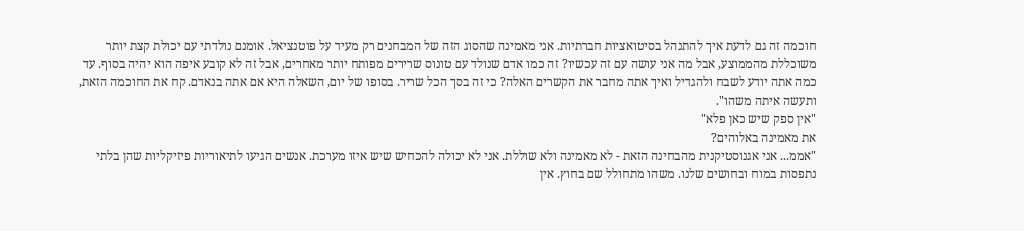חוכמה זה גם לדעת איך להתנהל בסיטואציות חברתיות. אני מאמינה שהסוג הזה של המבחנים רק מעיד על פוטנציאל. אומנם נולדתי עם יכולת קצת יותר משוכללת מהממוצע, אבל מה אני עושה עם זה עכשיו? זה כמו אדם שנולד עם טונוס שרירים מפותח יותר מאחרים, אבל זה לא קובע איפה הוא יהיה בסוף. עד כמה אתה יודע לשבח ולהגדיל ואיך אתה מחבר את הקשרים האלה? כי זה בסך הכל שריר. בסופו של יום, השאלה היא אם אתה בנאדם. קח את החוכמה הזאת, ותעשה איתה משהו".
"אין ספק שיש כאן פלא"
את מאמינה באלוהים?
"אממ... אני אגנוסטיקנית מהבחינה הזאת - לא מאמינה ולא שוללת. אני לא יכולה להכחיש שיש איזו מערכת. אנשים הגיעו לתיאוריות פיזיקליות שהן בלתי נתפסות במוח ובחושים שלנו. משהו מתחולל שם בחוץ. אין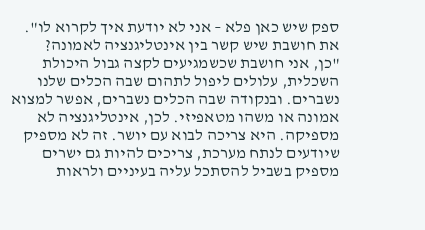ספק שיש כאן פלא – אני לא יודעת איך לקרוא לו".
את חושבת שיש קשר בין אינטליגנציה לאמונה?
"כן, אני חושבת שכשמגיעים לקצה גבול היכולת השכלית, עלולים ליפול לתהום שבה הכלים שלנו נשברים. ובנקודה שבה הכלים נשברים, אפשר למצוא אמונה או משהו מטאפיזי. לכן, אינטליגנציה לא מספיקה. היא צריכה לבוא עם יושר. זה לא מספיק שיודעים לנתח מערכת, צריכים להיות גם ישרים מספיק בשביל להסתכל עליה בעיניים ולראות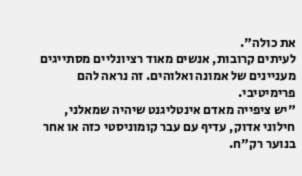את כולה".
לעיתים קרובות, אנשים מאוד רציונליים מסתייגים מעניינים של אמונה ואלוהים. זה נראה להם פרימיטיבי.
"יש ציפייה מאדם אינטליגנט שיהיה שמאלני, חילוני אדוק, עדיף עם עבר קומוניסטי כזה או אחר בנוער רק"ח.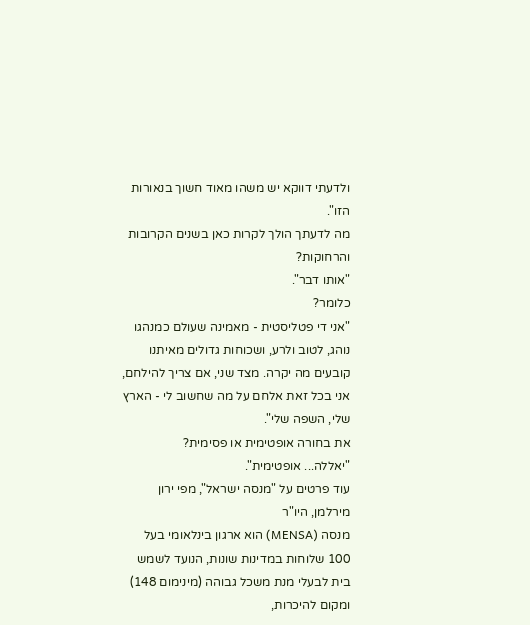ולדעתי דווקא יש משהו מאוד חשוך בנאורות הזו".
מה לדעתך הולך לקרות כאן בשנים הקרובות והרחוקות?
"אותו דבר".
כלומר?
"אני די פטליסטית - מאמינה שעולם כמנהגו נוהג, לטוב ולרע, ושכוחות גדולים מאיתנו קובעים מה יקרה. מצד שני, אם צריך להילחם, אני בכל זאת אלחם על מה שחשוב לי - הארץ שלי, השפה שלי".
את בחורה אופטימית או פסימית?
"יאללה... אופטימית".
עוד פרטים על "מנסה ישראל", מפי ירון מירלמן, היו"ר
מנסה (MENSA) הוא ארגון בינלאומי בעל 100 שלוחות במדינות שונות, הנועד לשמש בית לבעלי מנת משכל גבוהה (מינימום 148) ומקום להיכרות,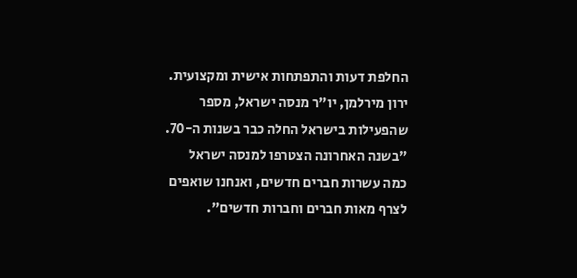החלפת דעות והתפתחות אישית ומקצועית.
ירון מירלמן, יו"ר מנסה ישראל, מספר שהפעילות בישראל החלה כבר בשנות ה-70. "בשנה האחרונה הצטרפו למנסה ישראל כמה עשרות חברים חדשים, ואנחנו שואפים לצרף מאות חברים וחברות חדשים".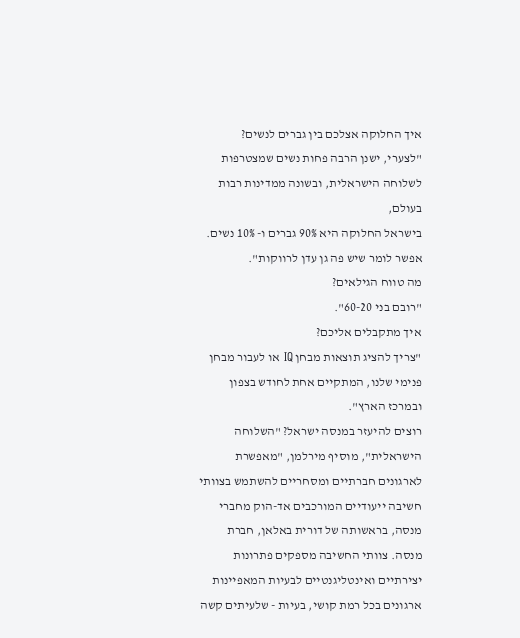איך החלוקה אצלכם בין גברים לנשים?
"לצערי, ישנן הרבה פחות נשים שמצטרפות לשלוחה הישראלית, ובשונה ממדינות רבות בעולם,
בישראל החלוקה היא 90% גברים ו- 10% נשים. אפשר לומר שיש פה גן עדן לרווקות".
מה טווח הגילאים?
"רובם בני 60-20".
איך מתקבלים אליכם?
"צריך להציג תוצאות מבחן IQ או לעבור מבחן פנימי שלנו, המתקיים אחת לחודש בצפון ובמרכז הארץ".
רוצים להיעזר במנסה ישראל? "השלוחה הישראלית", מוסיף מירלמן, "מאפשרת לארגונים חברתיים ומסחריים להשתמש בצוותי חשיבה ייעודיים המורכבים אד-הוק מחברי מנסה, בראשותה של דורית באלאן, חברת מנסה. צוותי החשיבה מספקים פתרונות יצירתיים ואינטליגנטיים לבעיות המאפיינות ארגונים בכל רמת קושי, בעיות - שלעיתים קשה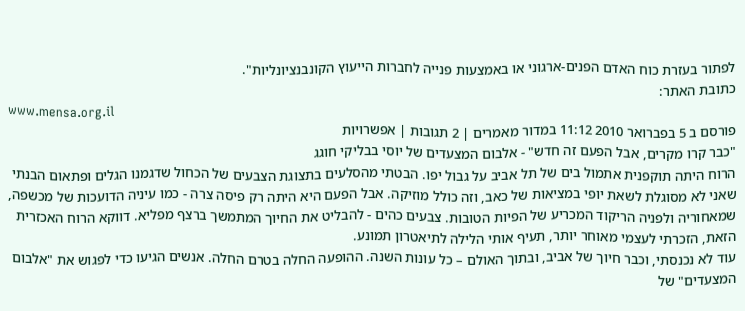לפתור בעזרת כוח האדם הפנים-ארגוני או באמצעות פנייה לחברות הייעוץ הקונבנציונליות".
כתובת האתר:
www.mensa.org.il
פורסם ב 5 בפברואר 2010 11:12 במדור מאמרים | 2 תגובות | אפשרויות
"כבר קרו מקרים, אבל הפעם זה חדש" - אלבום המצעדים של יוסי בבליקי חוגג
הרוח היתה תוקפנית אתמול בים של תל אביב על גבול יפו. הבטתי מהסלעים בתצוגת הצבעים של הכחול שדגמנו הגלים ופתאום הבנתי שאני לא מסוגלת לשאת יופי במציאות של כאב, וזה כולל מוזיקה. אבל הפעם היא היתה רק פיסה צרה - כמו עיניה הדועכות של מכשפה, שמאחוריה ולפניה הריקוד המכריע של הפיות הטובות. צבעים כהים - להבליט את החיוך המתמשך ברצף מפליא. דווקא הרוח האכזרית הזאת, הזכרתי לעצמי מאוחר יותר, תעיף אותי הלילה לתיאטרון תמונע.
עוד לא נכנסתי, וכבר חיוך של אביב, ובתוך האולם – כל עונות השנה. ההופעה החלה בטרם החלה. אנשים הגיעו כדי לפגוש את "אלבום המצעדים" של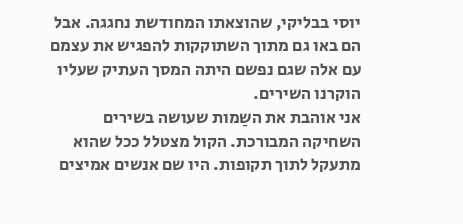יוסי בבליקי, שהוצאתו המחודשת נחגגה. אבל הם באו גם מתוך השתוקקות להפגיש את עצמם עם אלה שגם נפשם היתה המסך העתיק שעליו הוקרנו השירים.
אני אוהבת את השַמות שעושה בשירים השחיקה המבורכת. הקול מצטלל ככל שהוא מתעקל לתוך תקופות. היו שם אנשים אמיצים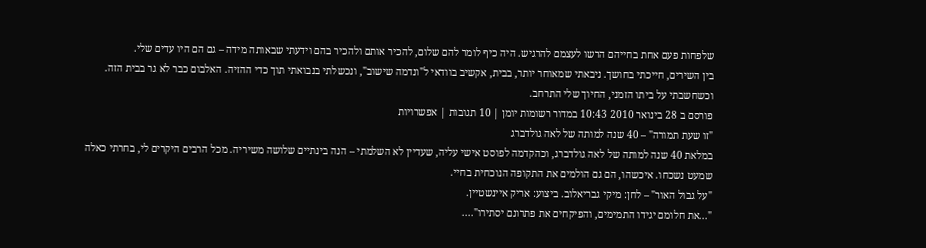שלפחות פעם אחת בחייהם הרשו לעצמם להרגיש. היה כיף לומר להם שלום, להכיר אותם ולהכיר בהם וידעתי שבאותה מידה – גם הם היו עדים שלי.
בין השירים, חייכתי בחושך. ניבאתי שמאוחר יותר, בבית, אקשיב בוודאי ל"ונדמה שישוב", ונכשלתי בנבואתי תוך כדי ההזיה. האלבום כבר לא גר בבית הזה. וכשחשבתי על ביתו הזמני, החיוך שלי התרחב.
פורסם ב 28 בינואר 2010 10:43 במדור רשומות יומן | 10 תגובות | אפשרויות
"זו שעת תמורה" – 40 שנה למותה של לאה גולדברג
במלאת 40 שנה למותה של לאה גולדברג, וכהקדמה לפוסט אישי עליה, שעדיין לא השלמתי – הנה בינתיים שלושה משיריה. מכל הרבים היקרים לי, בחרתי כאלה שמעט נשכחו. איכשהו, הם גם הולמים את התקופה הנוכחית בחיי.
"על גבול האור" – לחן: מיקי גבריאלוב. ביצוע: אריק איינשטיין.
"...את חלומם יגידו התמימים, והפיקחים את פתרונם יסתירו"....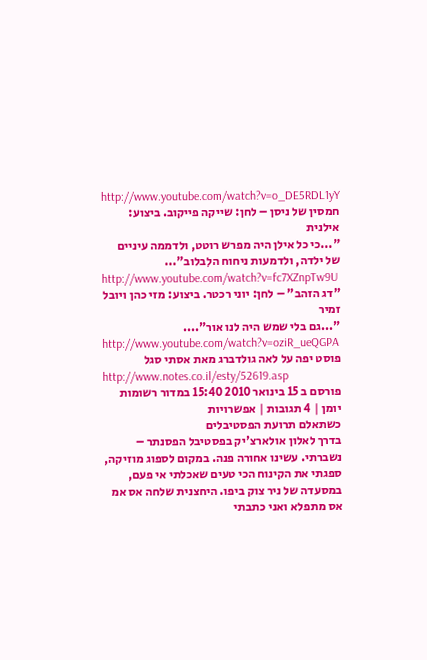http://www.youtube.com/watch?v=o_DE5RDL1yY
חמסין של ניסן – לחן: שייקה פייקוב. ביצוע: אילנית
"...כי כל אילן היה מפרש רוטט, ולדממה עיניים של ילדה, ולדמעות ניחוח הלִבלוב"...
http://www.youtube.com/watch?v=fc7XZnpTw9U
"דג הזהב" – לחן: יוני רכטר. ביצוע: מזי כהן ויובל זמיר
"...גם בלי שמש היה לנו אור"....
http://www.youtube.com/watch?v=oziR_ueQGPA
פוסט יפה על לאה גולדברג מאת אסתי סגל
http://www.notes.co.il/esty/52619.asp
פורסם ב 15 בינואר 2010 15:40 במדור רשומות יומן | 4 תגובות | אפשרויות
כשתאלם תרועת הפסטיבלים
בדרך לאלון אולארצ'יק בפסטיבל הפסנתר – נשברתי. עשינו אחורה פנה. במקום לספוג מוזיקה, ספגתי את הקינוח הכי טעים שאכלתי אי פעם, במסעדה של ניר צוק ביפו. היחצנית שלחה אס אמ אס מתפלא ואני כתבתי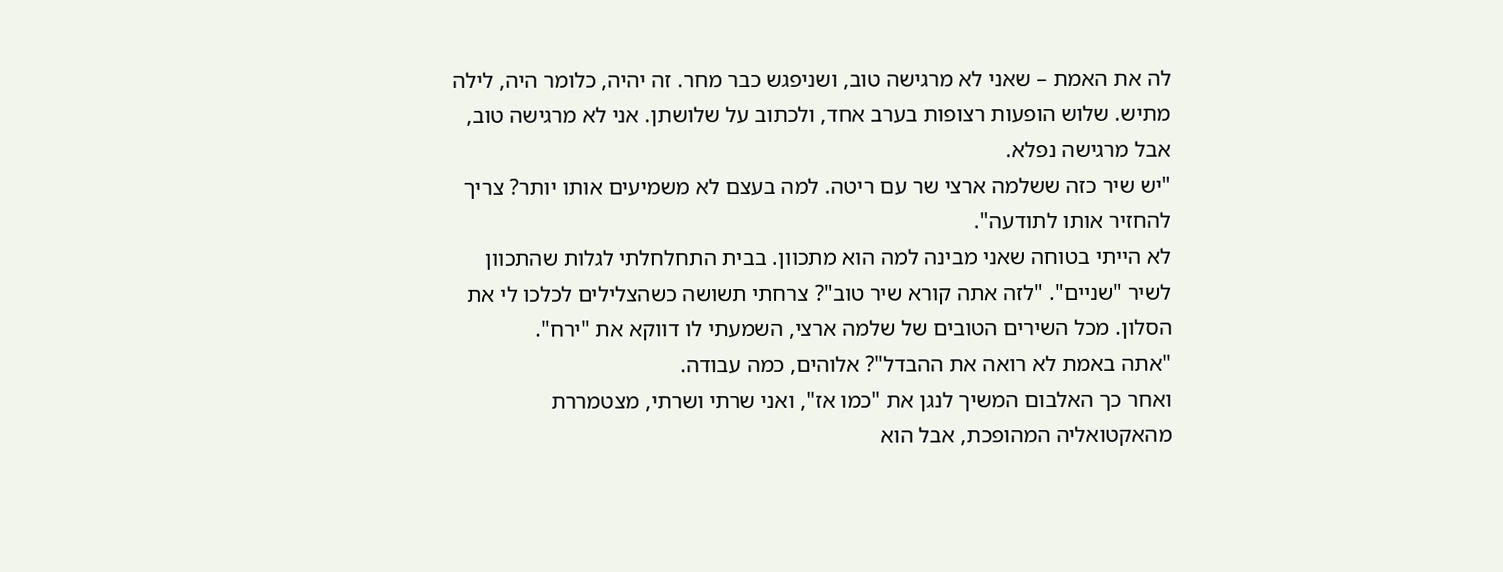לה את האמת – שאני לא מרגישה טוב, ושניפגש כבר מחר. זה יהיה, כלומר היה, לילה מתיש. שלוש הופעות רצופות בערב אחד, ולכתוב על שלושתן. אני לא מרגישה טוב, אבל מרגישה נפלא.
"יש שיר כזה ששלמה ארצי שר עם ריטה. למה בעצם לא משמיעים אותו יותר? צריך להחזיר אותו לתודעה".
לא הייתי בטוחה שאני מבינה למה הוא מתכוון. בבית התחלחלתי לגלות שהתכוון לשיר "שניים". "לזה אתה קורא שיר טוב"? צרחתי תשושה כשהצלילים לכלכו לי את הסלון. מכל השירים הטובים של שלמה ארצי, השמעתי לו דווקא את "ירח".
"אתה באמת לא רואה את ההבדל"? אלוהים, כמה עבודה.
ואחר כך האלבום המשיך לנגן את "כמו אז", ואני שרתי ושרתי, מצטמררת מהאקטואליה המהופכת, אבל הוא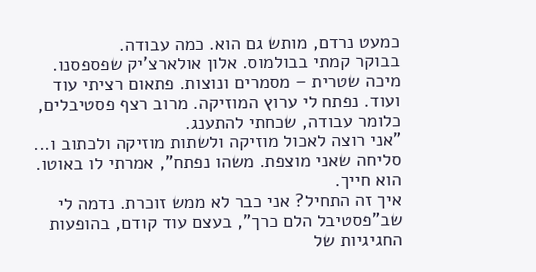כמעט נרדם, מותש גם הוא. כמה עבודה.
בבוקר קמתי בבולמוס. אלון אולארצ'יק שפספסנו. מיכה שטרית – מסמרים ונוצות. פתאום רציתי עוד ועוד. נפתח לי ערוץ המוזיקה. מרוב רצף פסטיבלים, כלומר עבודה, שכחתי להתענג.
"אני רוצה לאכול מוזיקה ולשתות מוזיקה ולכתוב ו... סליחה שאני מוצפת. משהו נפתח", אמרתי לו באוטו. הוא חייך.
איך זה התחיל? אני כבר לא ממש זוכרת. נדמה לי שב"פסטיבל הלם כרך", בעצם עוד קודם, בהופעות החגיגיות של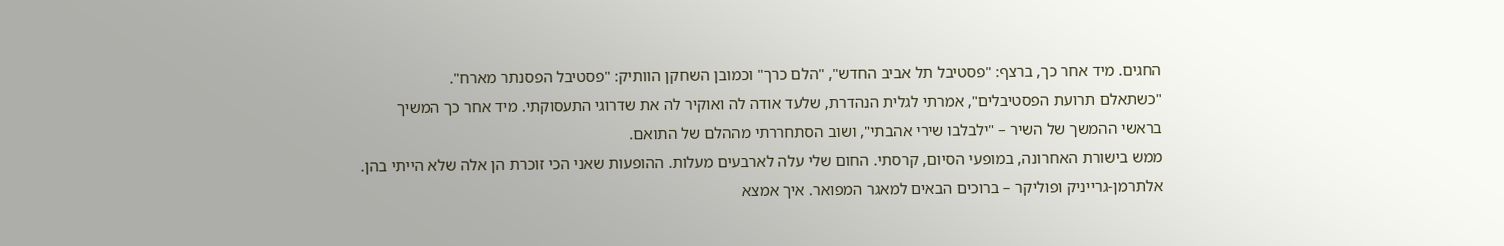החגים. מיד אחר כך, ברצף: "פסטיבל תל אביב החדש", "הלם כרך" וכמובן השחקן הוותיק: "פסטיבל הפסנתר מארח".
"כשתאלם תרועת הפסטיבלים", אמרתי לגלית הנהדרת, שלעד אודה לה ואוקיר לה את שדרוגי התעסוקתי. מיד אחר כך המשיך בראשי ההמשך של השיר – "ילבלבו שירי אהבתי", ושוב הסתחררתי מההלם של התואם.
ממש בישורת האחרונה, במופעי הסיום, קרסתי. החום שלי עלה לארבעים מעלות. ההופעות שאני הכי זוכרת הן אלה שלא הייתי בהן. אלתרמן-גרייניק ופוליקר – ברוכים הבאים למאגר המפואר. איך אמצא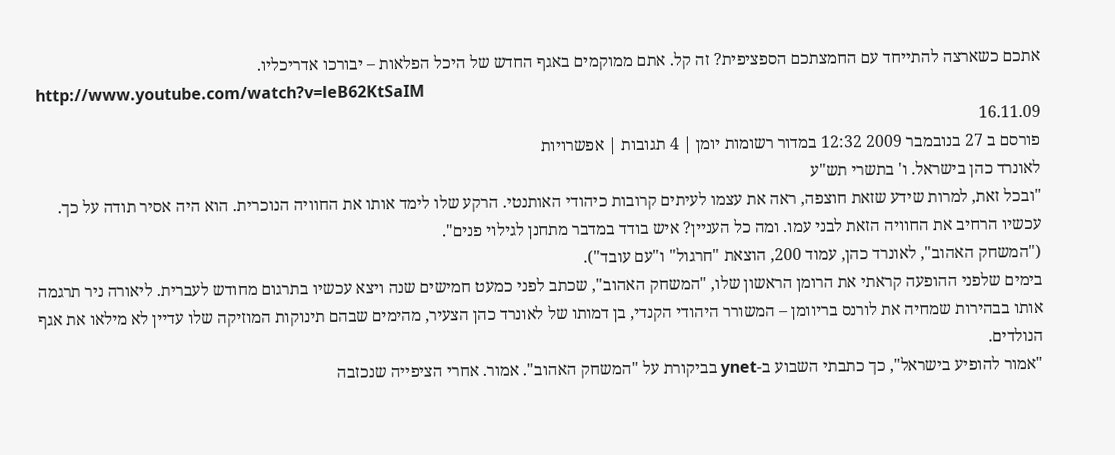אתכם כשארצה להתייחד עם החמצתכם הספציפית? זה קל. אתם ממוקמים באגף החדש של היכל הפלאות – יבורכו אדריכליו.
http://www.youtube.com/watch?v=leB62KtSaIM
16.11.09
פורסם ב 27 בנובמבר 2009 12:32 במדור רשומות יומן | 4 תגובות | אפשרויות
לאונרד כהן בישראל. ו' בתשרי תש"ע
"ובכל זאת, למרות שידע שזאת חוצפה, ראה את עצמו לעיתים קרובות כיהודי האותנטי. הרקע שלו לימד אותו את החוויה הנוכרית. הוא היה אסיר תודה על כך. עכשיו הרחיב את החוויה הזאת לבני עמו. ומה כל העניין? איש בודד במדבר מתחנן לגילוי פנים".
("המשחק האהוב", לאונרד כהן, עמוד 200, הוצאת "חרגול" ו"עם עובד").
בימים שלפני ההופעה קראתי את הרומן הראשון שלו, "המשחק האהוב", שכתב לפני כמעט חמישים שנה ויצא עכשיו בתרגום מחודש לעברית. ליאורה ניר תרגמה אותו בבהירות שמחיה את לורנס בריוומן – המשורר היהודי הקנדי, בן דמותו של לאונרד כהן הצעיר, מהימים שבהם תינוקות המוזיקה שלו עדיין לא מילאו את אגף הנולדים.
"אמור להופיע בישראל", כך כתבתי השבוע ב-ynet בביקורת על "המשחק האהוב". אמור. אחרי הציפייה שנכזבה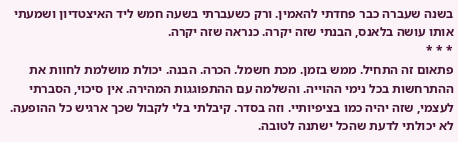בשנה שעברה כבר פחדתי להאמין. ורק כשעברתי בשעה חמש ליד האיצטדיון ושמעתי אותו עושה בלאנס, הבנתי שזה יקרה. כנראה שזה יקרה.
* * *
פתאום זה התחיל. ממש בזמן. מכת חשמל. הכרה. הבנה. יכולת מושלמת לחוות את ההתרחשות בכל נימי ההוייה. והשלמה עם ההתפוגגות המהירה. אין סיכוי, הסברתי לעצמי, שזה יהיה כמו בציפיותיי. וזה בסדר. קיבלתי בלי לקבול שכך ארגיש כל ההופעה. לא יכולתי לדעת שהכל ישתנה לטובה.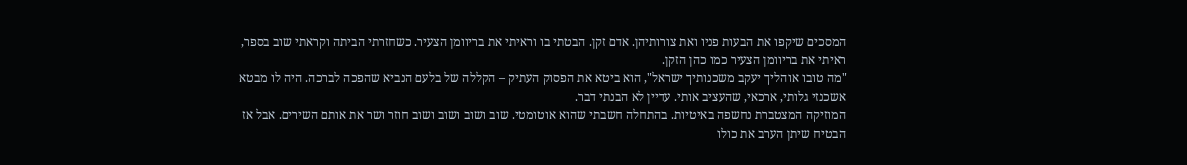המסכים שיקפו את הבעות פניו ואת צורותיהן. אדם זקן. הבטתי בו וראיתי את בריוומן הצעיר. כשחזרתי הביתה וקראתי שוב בספר, ראיתי את בריוומן הצעיר כמו כהן הזקן.
"מה טובו אוהליך יעקב משכנותיך ישראל", הוא ביטא את הפסוק העתיק – הקללה של בלעם הנביא שהפכה לברכה. היה לו מבטא אשכנזי גלותי, ארכאי, שהעציב אותי. עדיין לא הבנתי דבר.
המוזיקה המצטברת נחשפה באיטיות. בהתחלה חשבתי שהוא אוטומטי. שוב ושוב ושוב ושוב חוזר ושר את אותם השירים. אבל אז הבטיח שיתן הערב את כולו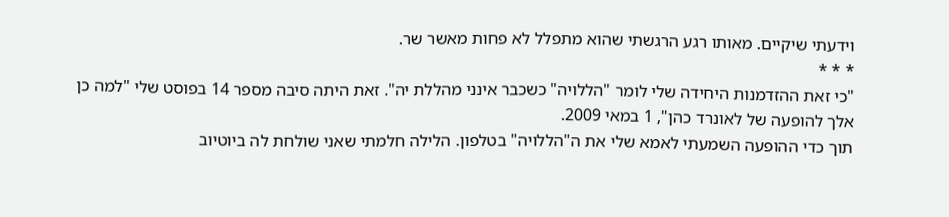וידעתי שיקיים. מאותו רגע הרגשתי שהוא מתפלל לא פחות מאשר שר.
* * *
"כי זאת ההזדמנות היחידה שלי לומר "הללויה" כשכבר אינני מהללת יה". זאת היתה סיבה מספר 14 בפוסט שלי "למה כן אלך להופעה של לאונרד כהן", 1 במאי 2009.
תוך כדי ההופעה השמעתי לאמא שלי את ה"הללויה" בטלפון. הלילה חלמתי שאני שולחת לה ביוטיוב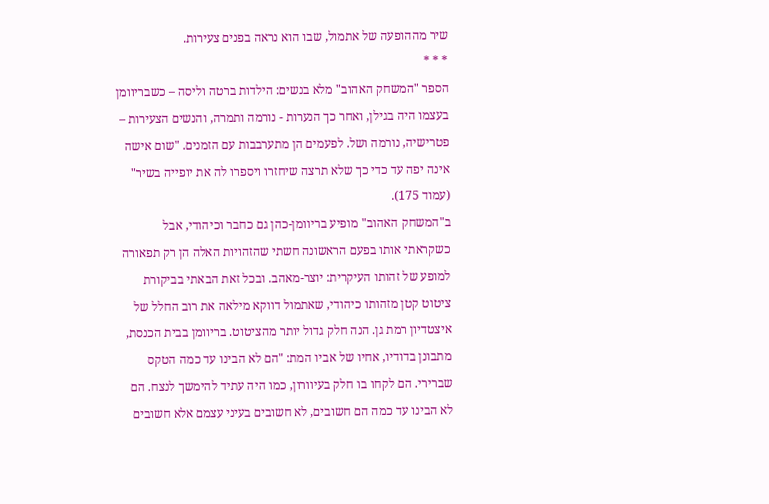שיר מההופעה של אתמול, שבו הוא נראה בפנים צעירות.
* * *
הספר "המשחק האהוב" מלא בנשים: הילדות ברטה וליסה – כשבריוומן בעצמו היה בגילן, ואחר כך הנערות - נורמה ותמרה, והנשים הצעירות – פטרישיה, נורמה ושל. לפעמים הן מתערבבות עם הזמנים. "שום אישה אינה יפה עד כדי כך שלא תרצה שיחזרו ויספרו לה את יופייה בשיר" (עמוד 175).
ב"המשחק האהוב" מופיע בריוומן-כהן גם כחבר וכיהודי, אבל כשקראתי אותו בפעם הראשונה חשתי שהזהויות האלה הן רק תפאורה למופע של זהותו העיקרית: יוצר-מאהב. ובכל זאת הבאתי בביקורת ציטוט קטן מזהותו כיהודי, שאתמול דווקא מילאה את רוב החלל של איצטדיון רמת גן. הנה חלק גדול יותר מהציטוט. בריוומן בבית הכנסת, מתבונן בדודיו, אחיו של אביו המת: "הם לא הבינו עד כמה הטקס שברירי. הם לקחו בו חלק בעיוורון, כמו היה עתיד להימשך לנצח. הם לא הבינו עד כמה הם חשובים, לא חשובים בעיני עצמם אלא חשובים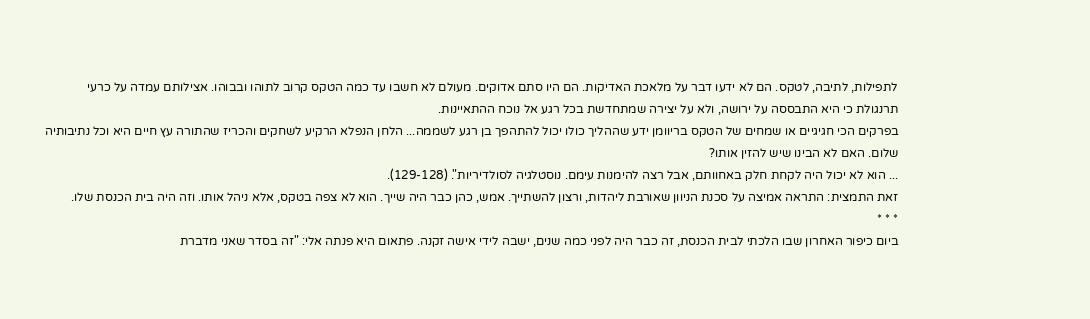לתפילות, לתיבה, לטקס. הם לא ידעו דבר על מלאכת האדיקות. הם היו סתם אדוקים. מעולם לא חשבו עד כמה הטקס קרוב לתוהו ובבוהו. אצילותם עמדה על כרעי תרנגולת כי היא התבססה על ירושה, ולא על יצירה שמתחדשת בכל רגע אל נוכח ההתאיינות.
בפרקים הכי חגיגיים או שמחים של הטקס בריוומן ידע שההליך כולו יכול להתהפך בן רגע לשממה... הלחן הנפלא הרקיע לשחקים והכריז שהתורה עץ חיים היא וכל נתיבותיה שלום. האם לא הבינו שיש להזין אותו?
... הוא לא יכול היה לקחת חלק באחוותם, אבל רצה להימנות עימם. נוסטלגיה לסולדיריות". (129-128).
זאת התמצית: התראה אמיצה על סכנת הניוון שאורבת ליהדות, ורצון להשתייך. אמש, כהן כבר היה שייך. הוא לא צפה בטקס, אלא ניהל אותו. וזה היה בית הכנסת שלו.
* * *
ביום כיפור האחרון שבו הלכתי לבית הכנסת, זה כבר היה לפני כמה שנים, ישבה לידי אישה זקנה. פתאום היא פנתה אלי: "זה בסדר שאני מדברת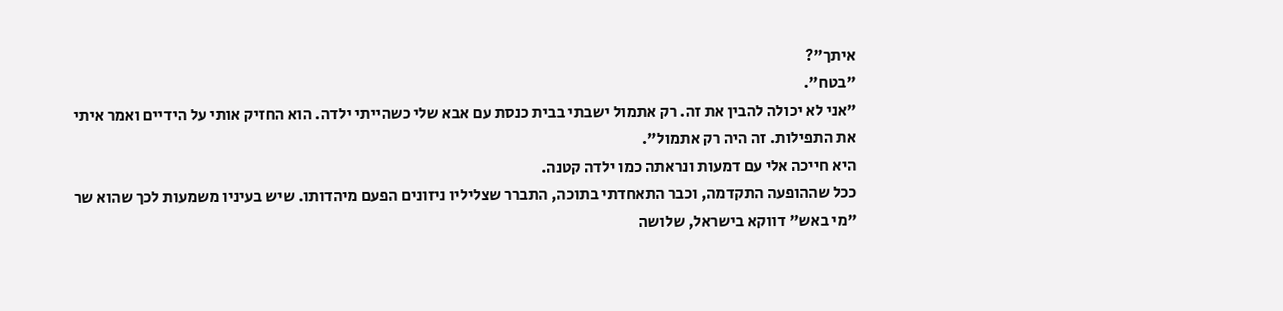איתך"?
"בטח".
"אני לא יכולה להבין את זה. רק אתמול ישבתי בבית כנסת עם אבא שלי כשהייתי ילדה. הוא החזיק אותי על הידיים ואמר איתי את התפילות. זה היה רק אתמול".
היא חייכה אלי עם דמעות ונראתה כמו ילדה קטנה.
ככל שההופעה התקדמה, וכבר התאחדתי בתוכה, התברר שצליליו ניזונים הפעם מיהדותו. שיש בעיניו משמעות לכך שהוא שר "מי באש" דווקא בישראל, שלושה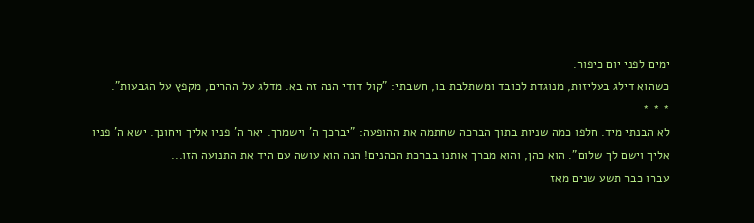ימים לפני יום כיפור.
כשהוא דילג בעליזות, מנוגדת לכובד ומשתלבת בו, חשבתי: "קול דודי הנה זה בא. מדלג על ההרים, מקפץ על הגבעות".
* * *
לא הבנתי מיד. חלפו כמה שניות בתוך הברכה שחתמה את ההופעה: "יברכך ה' וישמרך. יאר ה' פניו אליך ויחונך. ישא ה' פניו אליך וישם לך שלום". הוא כהן, והוא מברך אותנו בברכת הכהנים! הנה הוא עושה עם היד את התנועה הזו...
עברו כבר תשע שנים מאז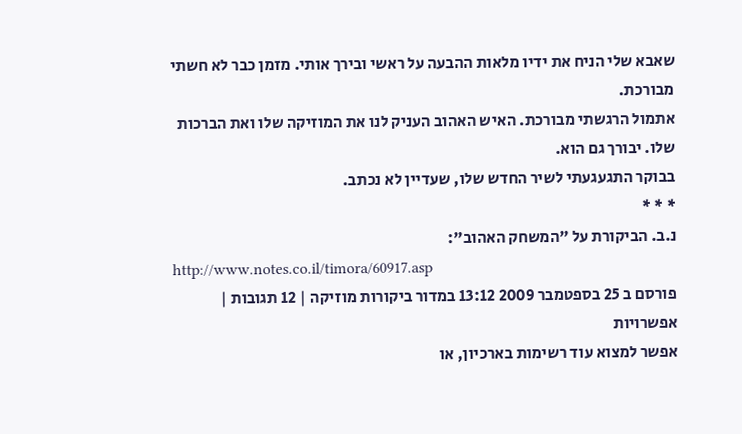שאבא שלי הניח את ידיו מלאות ההבעה על ראשי ובירך אותי. מזמן כבר לא חשתי מבורכת.
אתמול הרגשתי מבורכת. האיש האהוב העניק לנו את המוזיקה שלו ואת הברכות שלו. יבורך גם הוא.
בבוקר התגעגעתי לשיר החדש שלו, שעדיין לא נכתב.
* * *
נ.ב. הביקורת על "המשחק האהוב":
http://www.notes.co.il/timora/60917.asp
פורסם ב 25 בספטמבר 2009 13:12 במדור ביקורות מוזיקה | 12 תגובות | אפשרויות
אפשר למצוא עוד רשימות בארכיון, או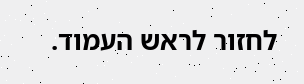לחזור לראש העמוד.